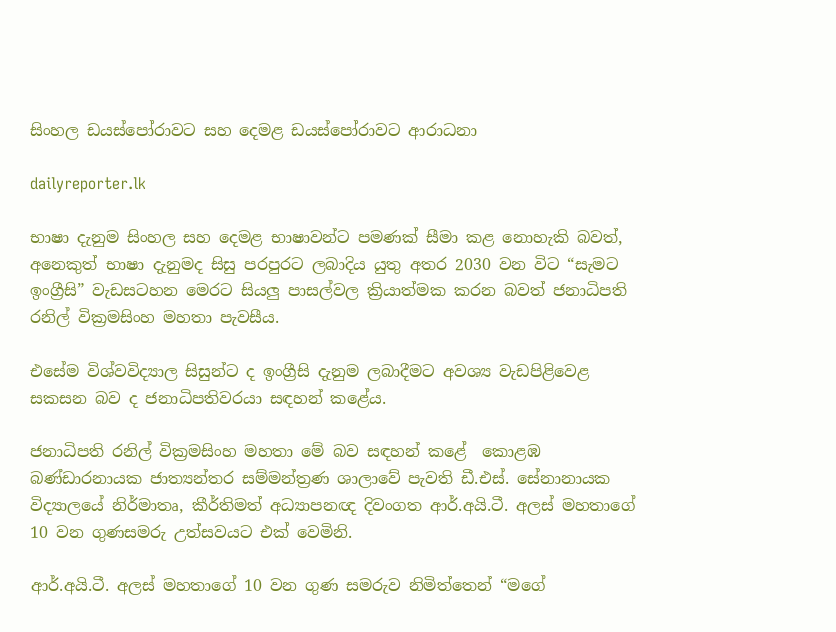සිංහල ඩයස්පෝරාවට සහ දෙමළ ඩයස්පෝරාවට ආරාධනා

dailyreporter.lk

භාෂා දැනුම සිංහල සහ දෙමළ භාෂාවන්ට පමණක් සීමා කළ නොහැකි බවත්, අනෙකුත් භාෂා දැනුමද සිසු පරපුරට ලබාදිය යුතු අතර 2030 වන විට “සැමට ඉංග්‍රීසි” වැඩසටහන මෙරට සියලු පාසල්වල ක්‍රියාත්මක කරන බවත් ජනාධිපති රනිල් වික්‍රමසිංහ මහතා පැවසීය.

එසේම විශ්වවිද්‍යාල සිසුන්ට ද ඉංග්‍රීසි දැනුම ලබාදීමට අවශ්‍ය වැඩපිළිවෙළ සකසන බව ද ජනාධිපතිවරයා සඳහන් කළේය.

ජනාධිපති රනිල් වික්‍රමසිංහ මහතා මේ බව සඳහන් කළේ  කොළඹ බණ්ඩාරනායක ජාත්‍යන්තර සම්මන්ත්‍රණ ශාලාවේ පැවති ඩී.එස්. සේනානායක විද්‍යාලයේ නිර්මාතෘ, කීර්තිමත් අධ්‍යාපනඥ දිවංගත ආර්.අයි.ටී. අලස් මහතාගේ 10 වන ගුණසමරු උත්සවයට එක් වෙමිනි.

ආර්.අයි.ටී. අලස් මහතාගේ 10 වන ගුණ සමරුව නිමිත්තෙන් “මගේ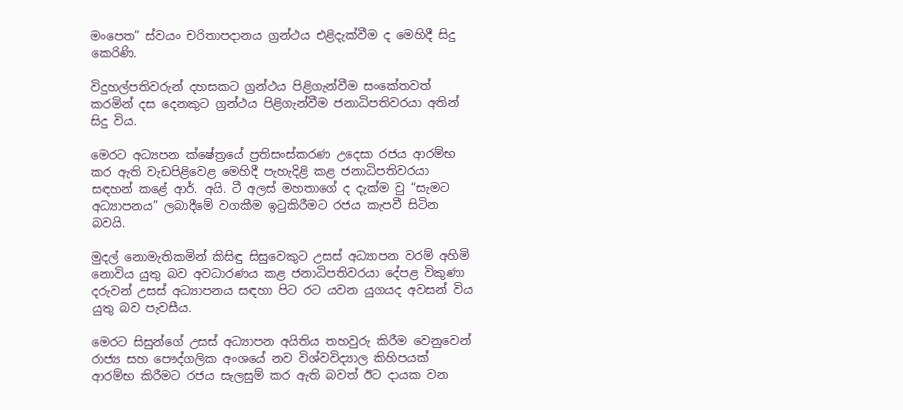මංපෙත” ස්වයං චරිතාපදානය ග්‍රන්ථය එළිදැක්වීම ද මෙහිදී සිදු කෙරිණි.

විදුහල්පතිවරුන් දහසකට ග්‍රන්ථය පිළිගැන්වීම සංකේතවත් කරමින් දස දෙනකුට ග්‍රන්ථය පිළිගැන්වීම ජනාධිපතිවරයා අතින් සිදු විය.

මෙරට අධ්‍යපන ක්ෂේත්‍රයේ ප්‍රතිසංස්කරණ උදෙසා රජය ආරම්භ කර ඇති වැඩපිළිවෙළ මෙහිදී පැහැදිළි කළ ජනාධිපතිවරයා සඳහන් කළේ ආර්. අයි. ටී අලස් මහතාගේ ද දැක්ම වු “සැමට අධ්‍යාපනය” ලබාදීමේ වගකීම ඉටුකිරීමට රජය කැපවී සිටින බවයි.

මුදල් නොමැතිකමින් කිසිඳු සිසුවෙකුට උසස් අධ්‍යාපන වරම් අහිමි නොවිය යුතු බව අවධාරණය කළ ජනාධිපතිවරයා දේපළ විකුණා දරුවන් උසස් අධ්‍යාපනය සඳහා පිට රට යවන යුගයද අවසන් විය යුතු බව පැවසීය.

මෙරට සිසුන්ගේ උසස් අධ්‍යාපන අයිතිය තහවුරු කිරීම වෙනුවෙන් රාජ්‍ය සහ පෞද්ගලික අංශයේ නව විශ්වවිද්‍යාල කිහිපයක් ආරම්භ කිරීමට රජය සැලසුම් කර ඇති බවත් ඊට දායක වන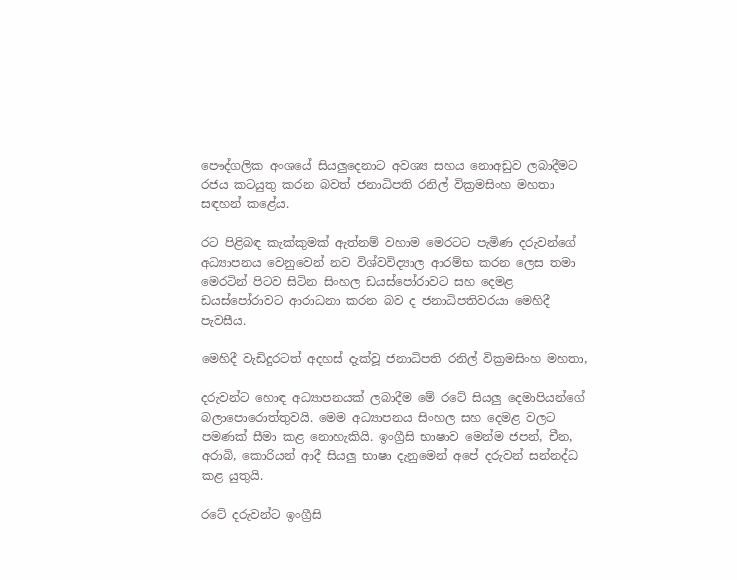පෞද්ගලික අංශයේ සියලුදෙනාට අවශ්‍ය සහය නොඅඩුව ලබාදීමට රජය කටයුතු කරන බවත් ජනාධිපති රනිල් වික්‍රමසිංහ මහතා සඳහන් කළේය.

රට පිළිබඳ කැක්කුමක් ඇත්නම් වහාම මෙරටට පැමිණ දරුවන්ගේ අධ්‍යාපනය වෙනුවෙන් නව විශ්වවිද්‍යාල ආරම්භ කරන ලෙස තමා මෙරටින් පිටව සිටින සිංහල ඩයස්පෝරාවට සහ දෙමළ ඩයස්පෝරාවට ආරාධනා කරන බව ද ජනාධිපතිවරයා මෙහිදී පැවසීය.

මෙහිදී වැඩිදුරටත් අදහස් දැක්වූ ජනාධිපති රනිල් වික්‍රමසිංහ මහතා,

දරුවන්ට හොඳ අධ්‍යාපනයක් ලබාදීම මේ රටේ සියලු දෙමාපියන්ගේ බලාපොරොත්තුවයි. මෙම අධ්‍යාපනය සිංහල සහ දෙමළ වලට පමණක් සීමා කළ නොහැකියි. ඉංග්‍රීසි භාෂාව මෙන්ම ජපන්, චීන, අරාබි, කොරියන් ආදී සියලු භාෂා දැනුමෙන් අපේ දරුවන් සන්නද්ධ කළ යුතුයි.

රටේ දරුවන්ට ඉංග්‍රීසි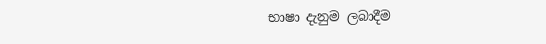භාෂා දැනුම ලබාදීම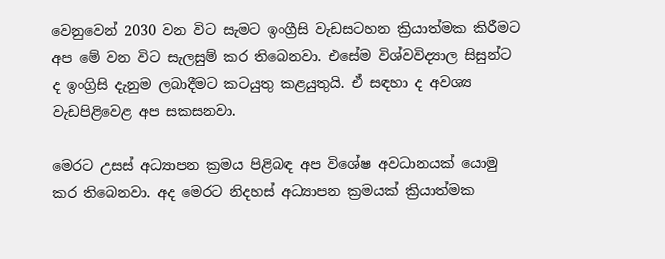වෙනුවෙන් 2030 වන විට සැමට ඉංග්‍රීසි වැඩසටහන ක්‍රියාත්මක කිරීමට අප මේ වන විට සැලසුම් කර තිබෙනවා. එසේම විශ්වවිද්‍යාල සිසුන්ට ද ඉංග්‍රිසි දැනුම ලබාදීමට කටයුතු කළයුතුයි. ඒ සඳහා ද අවශ්‍ය වැඩපිළිවෙළ අප සකසනවා.

මෙරට උසස් අධ්‍යාපන ක්‍රමය පිළිබඳ අප විශේෂ අවධානයක් යොමු කර තිබෙනවා. අද මෙරට නිදහස් අධ්‍යාපන ක්‍රමයක් ක්‍රියාත්මක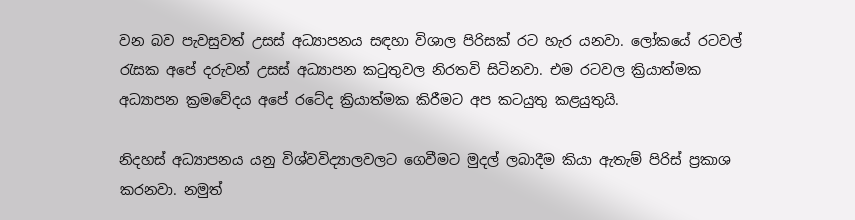වන බව පැවසුවත් උසස් අධ්‍යාපනය සඳහා විශාල පිරිසක් රට හැර යනවා. ලෝකයේ රටවල් රැසක අපේ දරුවන් උසස් අධ්‍යාපන කටුතුවල නිරතවි සිටිනවා. එම රටවල ක්‍රියාත්මක අධ්‍යාපන ක්‍රමවේදය අපේ රටේද ක්‍රියාත්මක කිරීමට අප කටයුතු කළයුතුයි.

නිදහස් අධ්‍යාපනය යනු විශ්වවිද්‍යාලවලට ගෙවීමට මුදල් ලබාදීම කියා ඇතැම් පිරිස් ප්‍රකාශ කරනවා. නමුත්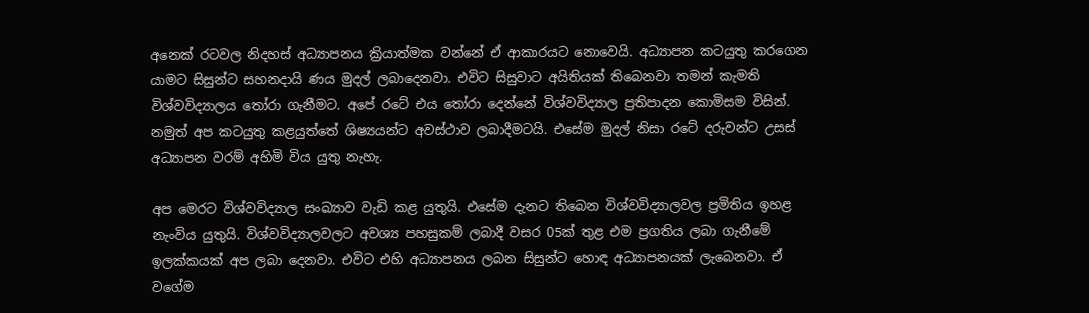අනෙක් රටවල නිදහස් අධ්‍යාපනය ක්‍රියාත්මක වන්නේ ඒ ආකාරයට නොවෙයි. අධ්‍යාපන කටයුතු කරගෙන යාමට සිසුන්ට සහනදායි ණය මුදල් ලබාදෙනවා. එවිට සිසුවාට අයිතියක් තිබෙනවා තමන් කැමති විශ්වවිද්‍යාලය තෝරා ගැනීමට. අපේ රටේ එය තෝරා දෙන්නේ විශ්වවිද්‍යාල ප්‍රතිපාදන කොමිසම විසින්. නමුත් අප කටයුතු කළයුත්තේ ශිෂ්‍යයන්ට අවස්ථාව ලබාදීමටයි. එසේම මුදල් නිසා රටේ දරුවන්ට උසස් අධ්‍යාපන වරම් අහිමි විය යුතු නැහැ.

අප මෙරට විශ්වවිද්‍යාල සංඛ්‍යාව වැඩි කළ යුතුයි. එසේම දැනට තිබෙන විශ්වවිද්‍යාලවල ප්‍රමිතිය ඉහළ නැංවිය යුතුයි. විශ්වවිද්‍යාලවලට අවශ්‍ය පහසුකම් ලබාදී වසර 05ක් තුළ එම ප්‍රගතිය ලබා ගැනීමේ ඉලක්කයක් අප ලබා දෙනවා. එවිට එහි අධ්‍යාපනය ලබන සිසුන්ට හොඳ අධ්‍යාපනයක් ලැබෙනවා. ඒ වගේම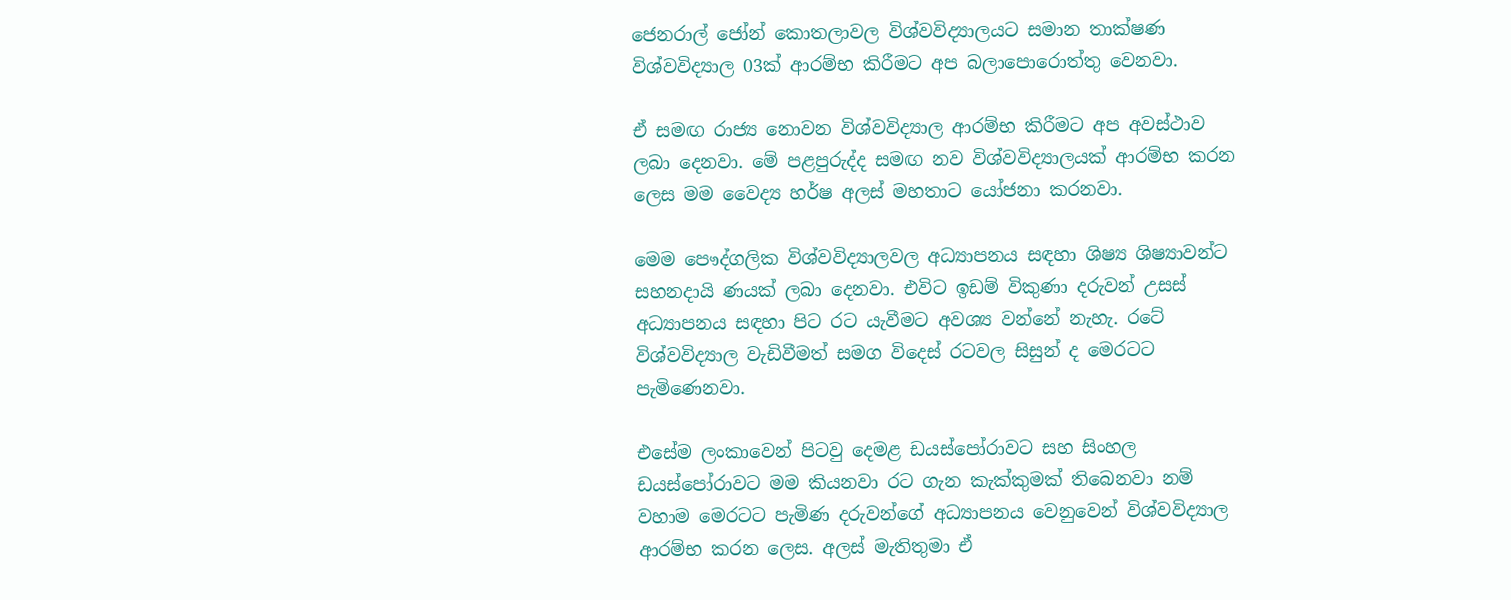ජෙනරාල් ජෝන් කොතලාවල විශ්වවිද්‍යාලයට සමාන තාක්ෂණ විශ්වවිද්‍යාල 03ක් ආරම්භ කිරීමට අප බලාපොරොත්තු වෙනවා.

ඒ සමඟ රාජ්‍ය නොවන විශ්වවිද්‍යාල ආරම්භ කිරීමට අප අවස්ථාව ලබා දෙනවා. මේ පළපුරුද්ද සමඟ නව විශ්වවිද්‍යාලයක් ආරම්භ කරන ලෙස මම වෛද්‍ය හර්ෂ අලස් මහතාට යෝජනා කරනවා.

මෙම පෞද්ගලික විශ්වවිද්‍යාලවල අධ්‍යාපනය සඳහා ශිෂ්‍ය ශිෂ්‍යාවන්ට සහනදායි ණයක් ලබා දෙනවා. එවිට ඉඩම් විකුණා දරුවන් උසස් අධ්‍යාපනය සඳහා පිට රට යැවීමට අවශ්‍ය වන්නේ නැහැ. රටේ විශ්වවිද්‍යාල වැඩිවීමත් සමග විදෙස් රටවල සිසුන් ද මෙරටට පැමිණෙනවා.

එසේම ලංකාවෙන් පිටවු දෙමළ ඩයස්පෝරාවට සහ සිංහල ඩයස්පෝරාවට මම කියනවා රට ගැන කැක්කුමක් තිබෙනවා නම් වහාම මෙරටට පැමිණ දරුවන්ගේ අධ්‍යාපනය වෙනුවෙන් විශ්වවිද්‍යාල ආරම්භ කරන ලෙස. අලස් මැතිතුමා ඒ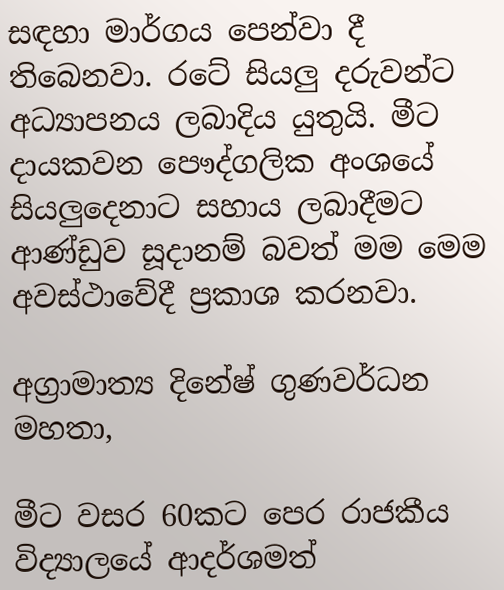සඳහා මාර්ගය පෙන්වා දී තිබෙනවා. රටේ සියලු දරුවන්ට අධ්‍යාපනය ලබාදිය යුතුයි. මීට දායකවන පෞද්ගලික අංශයේ සියලුදෙනාට සහාය ලබාදීමට ආණ්ඩුව සූදානම් බවත් මම මෙම අවස්ථාවේදී ප්‍රකාශ කරනවා.

අග්‍රාමාත්‍ය දිනේෂ් ගුණවර්ධන මහතා,

මීට වසර 60කට පෙර රාජකීය විද්‍යාලයේ ආදර්ශමත්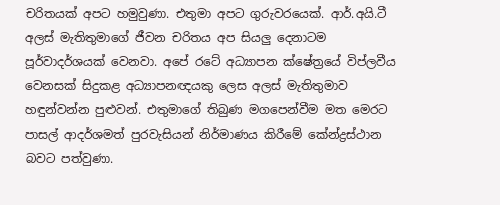චරිතයක් අපට හමුවුණා. එතුමා අපට ගුරුවරයෙක්. ආර්.අයි.ටී අලස් මැතිතුමාගේ ජීවන චරිතය අප සියලු දෙනාටම පූර්වාදර්ශයක් වෙනවා. අපේ රටේ අධ්‍යාපන ක්ෂේත්‍රයේ විප්ලවීය වෙනසක් සිදුකළ අධ්‍යාපනඥයකු ලෙස අලස් මැතිතුමාව හඳුන්වන්න පුළුවන්. එතුමාගේ තිබුණ මගපෙන්වීම මත මෙරට පාසල් ආදර්ශමත් පුරවැසියන් නිර්මාණය කිරීමේ කේන්ද්‍රස්ථාන බවට පත්වුණා.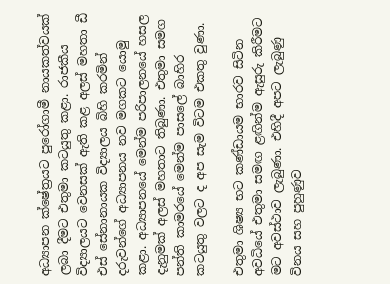අධ්‍යාපන ක්ෂේත්‍රයට පුරෝගාමී නායකත්වයක් ලබා දීමට එතුමා කටයුතු කළා. රාජකීය විද්‍යාලයට වෙනසක් ඇති කළ අලස් මහතා ඩී එස් සේනානායක විද්‍යාලය බිහි කරමින් දරුවන්ගේ අධ්‍යාපනය නව මගකට යොමු කළා. අධ්‍යාපනයේ මෙන්ම පරිපාලනයේ හසල දැනුමක් අලස් මහතාට තිබුණා. එතුමා සමග පන්ති කාමරයේ මෙන්ම පාසලේ බාහිර කටයුතු වලට ද අප සැම විටම එකතු වුණා.

එතුමා ශිෂ්‍ය භට කණ්ඩායම භාරව සිටින අවධියේ එතුමා සමඟ ළඟින්ම ඇසුරු කිරීමට මට අවස්ථාව ලැබුණා. එහිදී අපට ලැබුණු විනය සහ පුහුණුව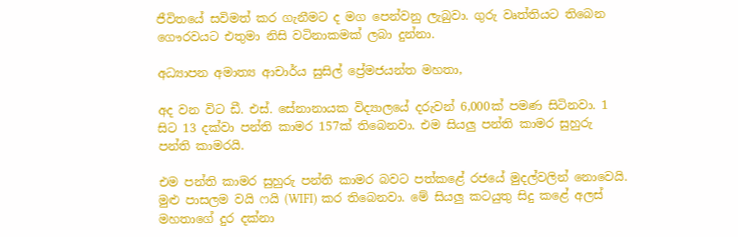ජීවිතයේ සවිමත් කර ගැනීමට ද මග පෙන්වනු ලැබුවා. ගුරු වෘත්තියට තිබෙන ගෞරවයට එතුමා නිසි වටිනාකමක් ලබා දුන්නා.

අධ්‍යාපන අමාත්‍ය ආචාර්ය සුසිල් ප්‍රේමජයන්ත මහතා,

අද වන විට ඩී. එස්. සේනානායක විද්‍යාලයේ දරුවන් 6,000ක් පමණ සිටිනවා. 1 සිට 13 දක්වා පන්ති කාමර 157ක් තිබෙනවා. එම සියලු පන්ති කාමර සුහුරු පන්ති කාමරයි.

එම පන්ති කාමර සුහුරු පන්ති කාමර බවට පත්කළේ රජයේ මුදල්වලින් නොවෙයි. මුළු පාසලම වයි ෆයි (WIFI) කර තිබෙනවා. මේ සියලු කටයුතු සිදු කළේ අලස් මහතාගේ දුර දක්නා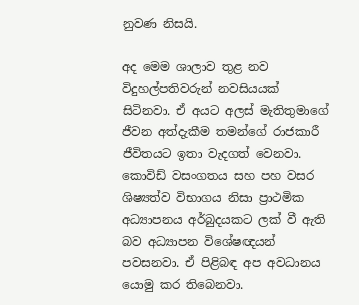නුවණ නිසයි.

අද මෙම ශාලාව තුළ නව විදුහල්පතිවරුන් නවසියයක් සිටිනවා. ඒ අයට අලස් මැතිතුමාගේ ජීවන අත්දැකීම තමන්ගේ රාජකාරී ජීවිතයට ඉතා වැදගත් වෙනවා. කොවිඩ් වසංගතය සහ පහ වසර ශිෂ්‍යත්ව විභාගය නිසා ප්‍රාථමික අධ්‍යාපනය අර්බුදයකට ලක් වී ඇති බව අධ්‍යාපන විශේෂඥයන් පවසනවා. ඒ පිළිබඳ අප අවධානය යොමු කර තිබෙනවා.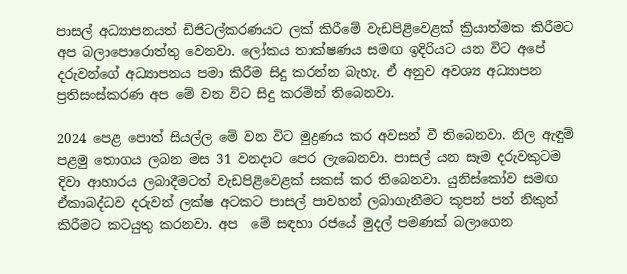පාසල් අධ්‍යාපනයත් ඩිජිටල්කරණයට ලක් කිරීමේ වැඩපිළිවෙළක් ක්‍රියාත්මක කිරීමට අප බලාපොරොත්තු වෙනවා. ලෝකය තාක්ෂණය සමඟ ඉදිරියට යන විට අපේ දරුවන්ගේ අධ්‍යාපනය පමා කිරීම සිදු කරන්න බැහැ. ඒ අනුව අවශ්‍ය අධ්‍යාපන ප්‍රතිසංස්කරණ අප මේ වන විට සිදු කරමින් තිබෙනවා.

2024 පෙළ පොත් සියල්ල මේ වන විට මුද්‍රණය කර අවසන් වී තිබෙනවා. නිල ඇඳුම් පළමු තොගය ලබන මස 31 වනදාට පෙර ලැබෙනවා. පාසල් යන සෑම දරුවකුටම දිවා ආහාරය ලබාදීමටත් වැඩපිළිවෙළක් සකස් කර තිබෙනවා. යුනිස්කෝව සමඟ ඒකාබද්ධව දරුවන් ලක්ෂ අටකට පාසල් පාවහන් ලබාගැනීමට කූපන් පත් නිකුත් කිරීමට කටයුතු කරනවා. අප ‍ මේ සඳහා රජයේ මුදල් පමණක් බලාගෙන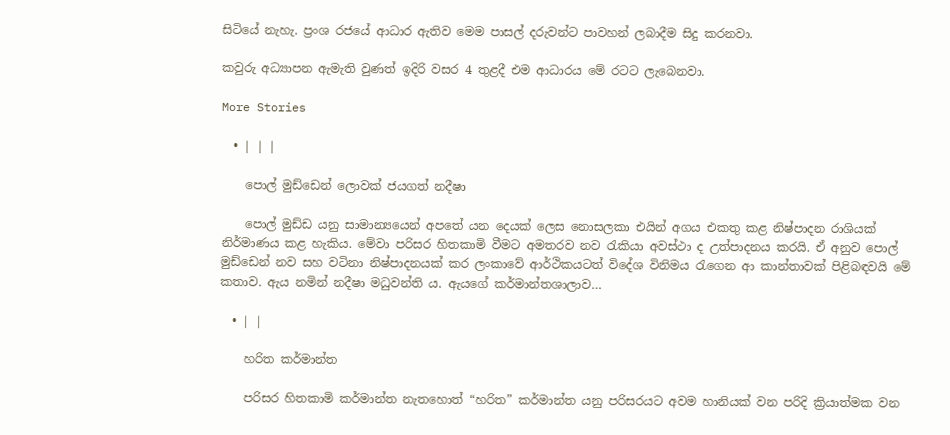සිටියේ නැහැ. ප්‍රංශ රජයේ ආධාර ඇතිව මෙම පාසල් දරුවන්ට පාවහන් ලබාදීම සිදු කරනවා.

කවුරු අධ්‍යාපන ඇමැති වුණත් ඉදිරි වසර 4 තුළදී එම ආධාරය මේ රටට ලැබෙනවා.

More Stories

  • | | |

    පොල් මුඩ්ඩෙන් ලොවක් ජයගත් නදීෂා

    පොල් මුඩ්ඩ යනු සාමාන්‍යයෙන් අපතේ යන දෙයක් ලෙස නොසලකා එයින් අගය එකතු කළ නිෂ්පාදන රාශියක් නිර්මාණය කළ හැකිය. මේවා පරිසර හිතකාමි වීමට අමතරව නව රැකියා අවස්ථා ද උත්පාදනය කරයි. ඒ අනුව පොල් මුඩ්ඩෙන් නව සහ වටිනා නිෂ්පාදනයක් කර ලංකාවේ ආර්ථිකයටත් විදේශ විනිමය රැගෙන ආ කාන්තාවක් පිළිබඳවයි මේ කතාව. ඇය නමින් නදීෂා මධුවන්ති ය. ඇයගේ කර්මාන්තශාලාව…

  • | |

    හරිත කර්මාන්ත

    පරිසර හිතකාමි කර්මාන්ත නැතහොත් “හරිත” කර්මාන්ත යනු පරිසරයට අවම හානියක් වන පරිදි ක්‍රියාත්මක වන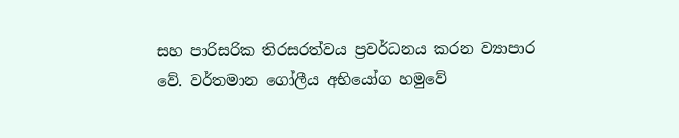සහ පාරිසරික තිරසරත්වය ප්‍රවර්ධනය කරන ව්‍යාපාර වේ. වර්තමාන ගෝලීය අභියෝග හමුවේ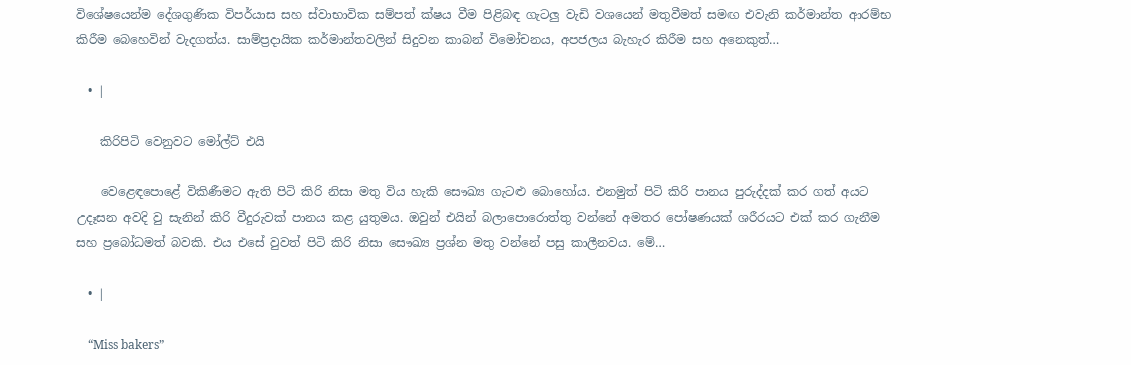විශේෂයෙන්ම දේශගුණික විපර්යාස සහ ස්වාභාවික සම්පත් ක්ෂය වීම පිළිබඳ ගැටලු වැඩි වශයෙන් මතුවීමත් සමඟ එවැනි කර්මාන්ත ආරම්භ කිරීම බෙහෙවින් වැදගත්ය. සාම්ප්‍රදායික කර්මාන්තවලින් සිදුවන කාබන් විමෝචනය, අපජලය බැහැර කිරීම සහ අනෙකුත්…

  • |

    කිරිපිටි වෙනුවට මෝල්ට් එයි

    වෙළෙඳපොළේ විකිණීමට ඇති පිටි කිරි නිසා මතු විය හැකි සෞඛ්‍ය ගැටළු බොහෝය. එනමුත් පිටි කිරි පානය පුරුද්දක් කර ගත් අයට උදෑසන අවදි වු සැනින් කිරි වීදුරුවක් පානය කළ යුතුමය. ඔවුන් එයින් බලාපොරොත්තු වන්නේ අමතර පෝෂණයක් ශරීරයට එක් කර ගැනීම සහ ප්‍රබෝධමත් බවකි. එය එසේ වුවත් පිටි කිරි නිසා සෞඛ්‍ය ප්‍රශ්න මතු වන්නේ පසු කාලීනවය. මේ…

  • |

    “Miss bakers”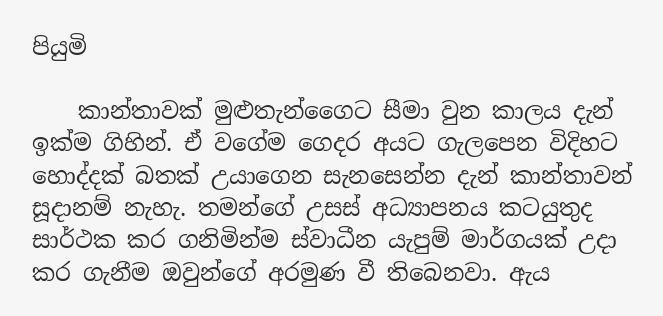පියුමි

    කාන්තාවක් මුළුතැන්ගෛට සීමා වුන කාලය දැන් ඉක්ම ගිහින්. ඒ වගේම ගෙදර අයට ගැලපෙන විදිහට හොද්දක් බතක් උයාගෙන සැනසෙන්න දැන් කාන්තාවන් සූදානම් නැහැ. තමන්ගේ උසස් අධ්‍යාපනය කටයුතුද සාර්ථක කර ගනිමින්ම ස්වාධීන යැපුම් මාර්ගයක් උදා කර ගැනීම ඔවුන්ගේ අරමුණ වී තිබෙනවා. ඇය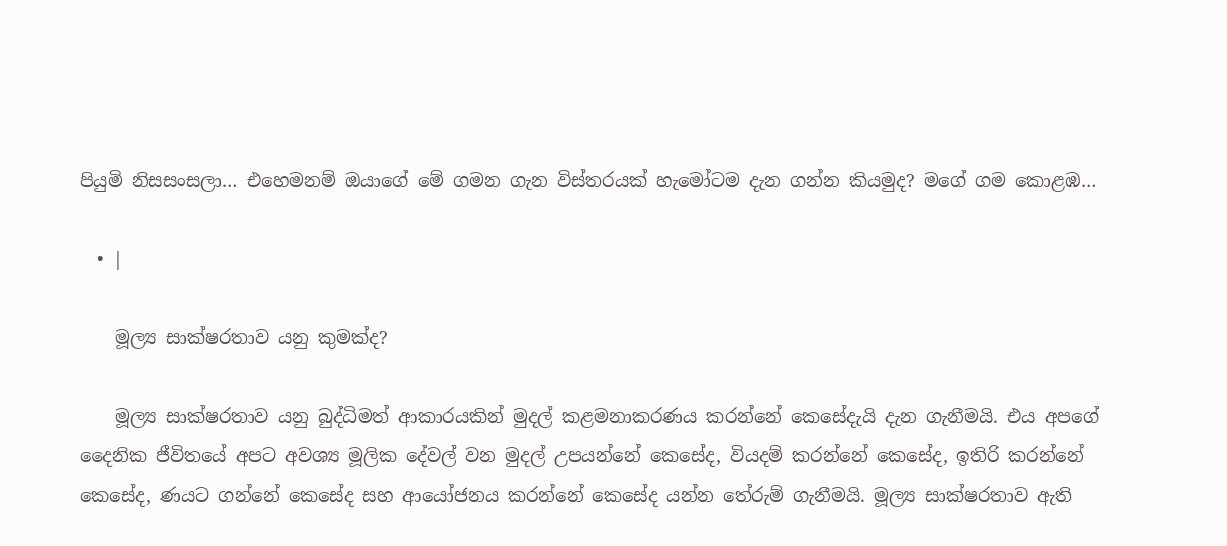පියුමි නිසසංසලා… එහෙමනම් ඔයාගේ මේ ගමන ගැන විස්තරයක් හැමෝටම දැන ගන්න කියමුද? මගේ ගම කොළඹ…

  • |

    මූල්‍ය සාක්ෂරතාව යනු කුමක්ද?

    මූල්‍ය සාක්ෂරතාව යනු බුද්ධිමත් ආකාරයකින් මුදල් කළමනාකරණය කරන්නේ කෙසේදැයි දැන ගැනීමයි. එය අපගේ දෛනික ජීවිතයේ අපට අවශ්‍ය මූලික දේවල් වන මුදල් උපයන්නේ කෙසේද, වියදම් කරන්නේ කෙසේද, ඉතිරි කරන්නේ කෙසේද, ණයට ගන්නේ කෙසේද සහ ආයෝජනය කරන්නේ කෙසේද යන්න තේරුම් ගැනීමයි. මූල්‍ය සාක්ෂරතාව ඇති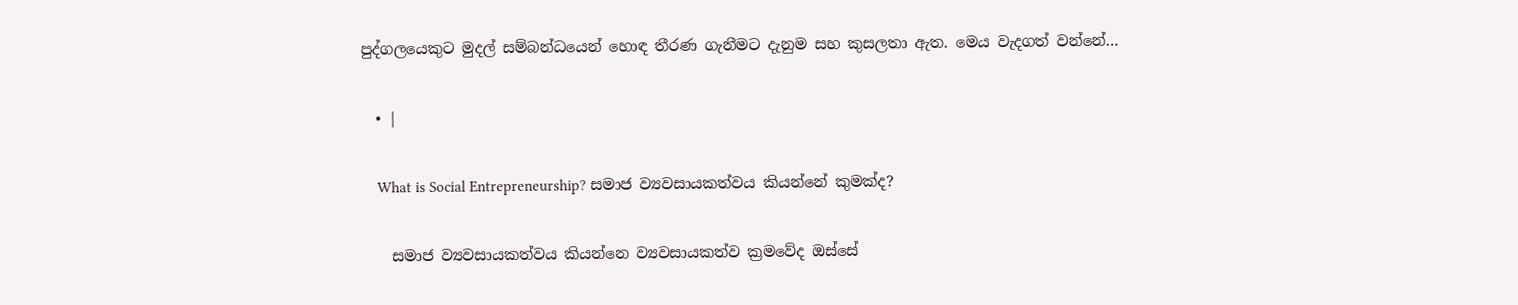පුද්ගලයෙකුට මුදල් සම්බන්ධයෙන් හොඳ තීරණ ගැනීමට දැනුම සහ කුසලතා ඇත. මෙය වැදගත් වන්නේ…

  • |

    What is Social Entrepreneurship? සමාජ ව්‍යවසායකත්වය කියන්නේ කුමක්ද?

    සමාජ ව්‍යවසායකත්වය කියන්නෙ ව්‍යවසායකත්ව ක්‍රමවේද ඔස්සේ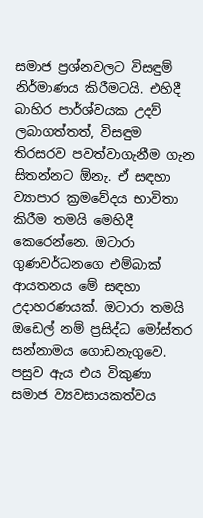සමාජ ප්‍රශ්නවලට විසඳුම් නිර්මාණය කිරීමටයි. එහිදී බාහිර පාර්ශ්වයක උදව් ලබාගත්තත්, විසඳුම තිරසරව පවත්වාගැනීම ගැන සිතන්නට ඕනැ. ඒ සඳහා ව්‍යාපාර ක්‍රමවේදය භාවිතා කිරීම තමයි මෙහිදී කෙරෙන්නෙ. ඔටාරා ගුණවර්ධනගෙ එම්බාක් ආයතනය මේ සඳහා උදාහරණයක්. ඔටාරා තමයි ඔඩෙල් නම් ප්‍රසිද්ධ මෝස්තර සන්නාමය ගොඩනැගුවෙ. පසුව ඇය එය විකුණා සමාජ ව්‍යවසායකත්වය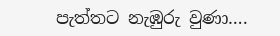පැත්තට නැඹුරු වුණා….